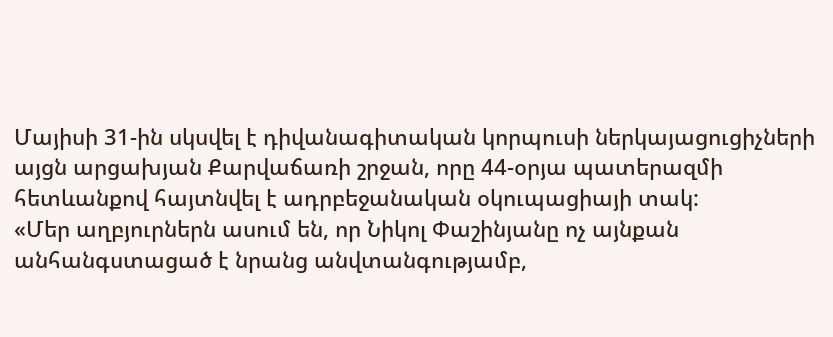Մայիսի 31-ին սկսվել է դիվանագիտական կորպուսի ներկայացուցիչների այցն արցախյան Քարվաճառի շրջան, որը 44-օրյա պատերազմի հետևանքով հայտնվել է ադրբեջանական օկուպացիայի տակ:
«Մեր աղբյուրներն ասում են, որ Նիկոլ Փաշինյանը ոչ այնքան անհանգստացած է նրանց անվտանգությամբ,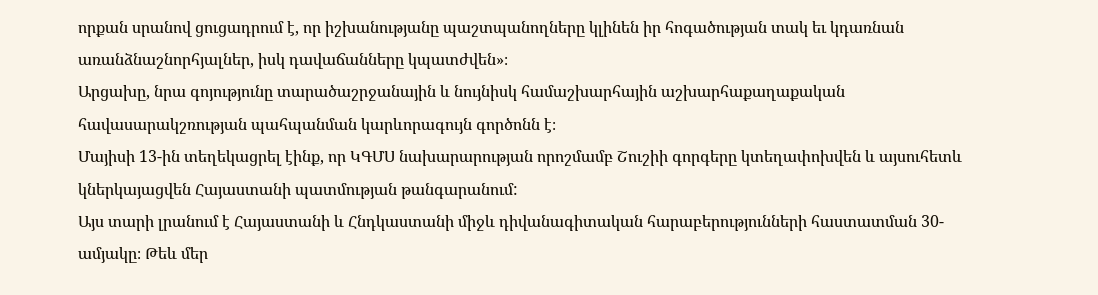որքան սրանով ցուցադրում է, որ իշխանությանը պաշտպանողները կլինեն իր հոգածության տակ եւ կդառնան առանձնաշնորհյալներ, իսկ դավաճանները կպատժվեն»։
Արցախը, նրա գոյությունը տարածաշրջանային և նույնիսկ համաշխարհային աշխարհաքաղաքական հավասարակշռության պահպանման կարևորագույն գործոնն է։
Մայիսի 13-ին տեղեկացրել էինք, որ ԿԳՄՍ նախարարության որոշմամբ Շուշիի գորգերը կտեղափոխվեն և այսուհետև կներկայացվեն Հայաստանի պատմության թանգարանում:
Այս տարի լրանում է Հայաստանի և Հնդկաստանի միջև դիվանագիտական հարաբերությունների հաստատման 30-ամյակը։ Թեև մեր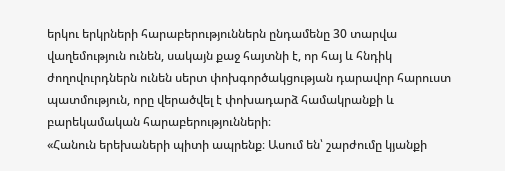երկու երկրների հարաբերություններն ընդամենը 30 տարվա վաղեմություն ունեն, սակայն քաջ հայտնի է, որ հայ և հնդիկ ժողովուրդներն ունեն սերտ փոխգործակցության դարավոր հարուստ պատմություն, որը վերածվել է փոխադարձ համակրանքի և բարեկամական հարաբերությունների։
«Հանուն երեխաների պիտի ապրենք։ Ասում են՝ շարժումը կյանքի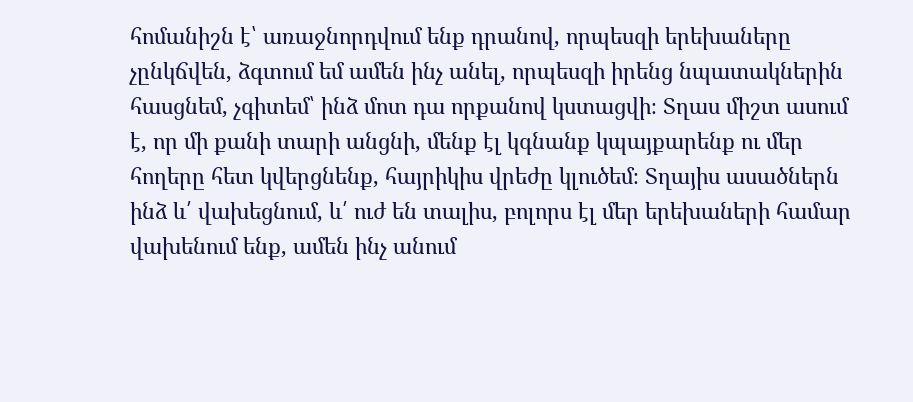հոմանիշն է՝ առաջնորդվում ենք դրանով, որպեսզի երեխաները չընկճվեն, ձգտում եմ ամեն ինչ անել, որպեսզի իրենց նպատակներին հասցնեմ, չգիտեմ՝ ինձ մոտ դա որքանով կստացվի։ Տղաս միշտ ասում է, որ մի քանի տարի անցնի, մենք էլ կգնանք կպայքարենք ու մեր հողերը հետ կվերցնենք, հայրիկիս վրեժը կլուծեմ։ Տղայիս ասածներն ինձ և՛ վախեցնում, և՛ ուժ են տալիս, բոլորս էլ մեր երեխաների համար վախենում ենք, ամեն ինչ անում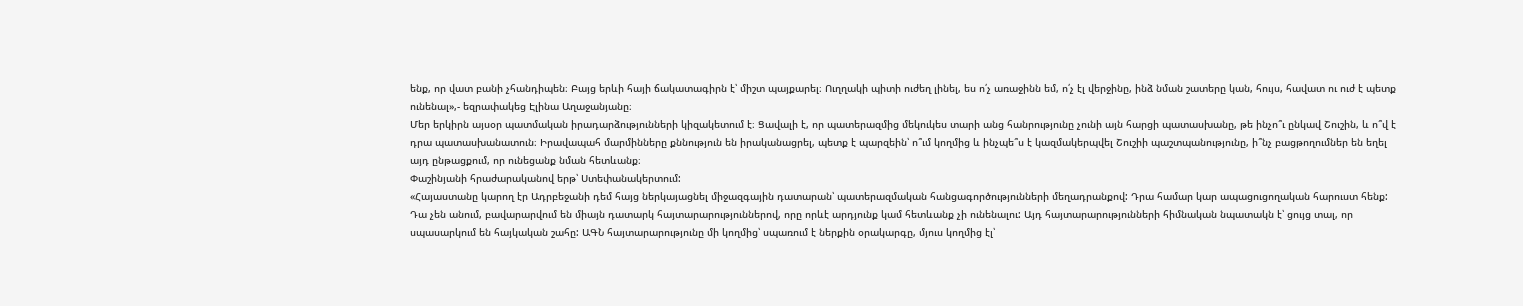ենք, որ վատ բանի չհանդիպեն։ Բայց երևի հայի ճակատագիրն է՝ միշտ պայքարել։ Ուղղակի պիտի ուժեղ լինել, ես ո՛չ առաջինն եմ, ո՛չ էլ վերջինը, ինձ նման շատերը կան, հույս, հավատ ու ուժ է պետք ունենալ»,- եզրափակեց Էլինա Աղաջանյանը։
Մեր երկիրն այսօր պատմական իրադարձությունների կիզակետում է։ Ցավալի է, որ պատերազմից մեկուկես տարի անց հանրությունը չունի այն հարցի պատասխանը, թե ինչո՞ւ ընկավ Շուշին, և ո՞վ է դրա պատասխանատուն։ Իրավապահ մարմինները քննություն են իրականացրել, պետք է պարզեին՝ ո՞ւմ կողմից և ինչպե՞ս է կազմակերպվել Շուշիի պաշտպանությունը, ի՞նչ բացթողումներ են եղել այդ ընթացքում, որ ունեցանք նման հետևանք։
Փաշինյանի հրաժարականով երթ՝ Ստեփանակերտում:
«Հայաստանը կարող էր Ադրբեջանի դեմ հայց ներկայացնել միջազգային դատարան՝ պատերազմական հանցագործությունների մեղադրանքով: Դրա համար կար ապացուցողական հարուստ հենք: Դա չեն անում, բավարարվում են միայն դատարկ հայտարարություններով, որը որևէ արդյունք կամ հետևանք չի ունենալու: Այդ հայտարարությունների հիմնական նպատակն է՝ ցույց տալ, որ սպասարկում են հայկական շահը: ԱԳՆ հայտարարությունը մի կողմից՝ սպառում է ներքին օրակարգը, մյուս կողմից էլ՝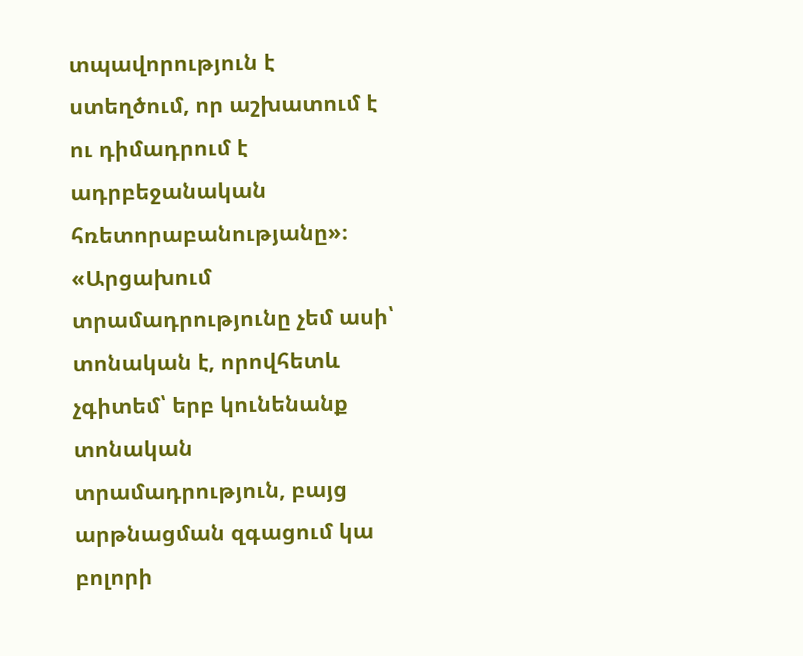տպավորություն է ստեղծում, որ աշխատում է ու դիմադրում է ադրբեջանական հռետորաբանությանը»։
«Արցախում տրամադրությունը չեմ ասի՝ տոնական է, որովհետև չգիտեմ՝ երբ կունենանք տոնական տրամադրություն, բայց արթնացման զգացում կա բոլորի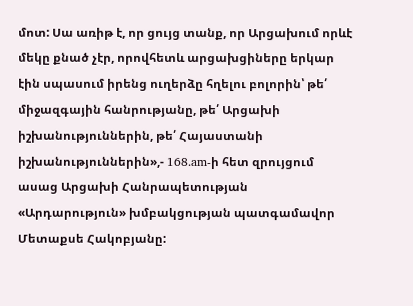մոտ: Սա առիթ է, որ ցույց տանք, որ Արցախում որևէ մեկը քնած չէր, որովհետև արցախցիները երկար էին սպասում իրենց ուղերձը հղելու բոլորին՝ թե՛ միջազգային հանրությանը, թե՛ Արցախի իշխանություններին, թե՛ Հայաստանի իշխանություններին»,- 168.am-ի հետ զրույցում ասաց Արցախի Հանրապետության «Արդարություն» խմբակցության պատգամավոր Մետաքսե Հակոբյանը: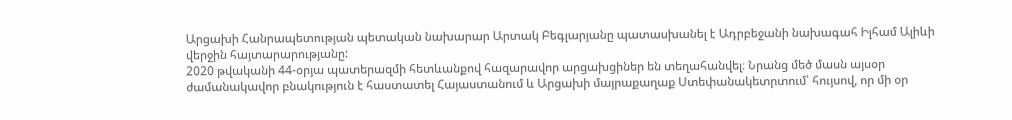Արցախի Հանրապետության պետական նախարար Արտակ Բեգլարյանը պատասխանել է Ադրբեջանի նախագահ Իլհամ Ալիևի վերջին հայտարարությանը:
2020 թվականի 44-օրյա պատերազմի հետևանքով հազարավոր արցախցիներ են տեղահանվել։ Նրանց մեծ մասն այսօր ժամանակավոր բնակություն է հաստատել Հայաստանում և Արցախի մայրաքաղաք Ստեփանակետրտում՝ հույսով, որ մի օր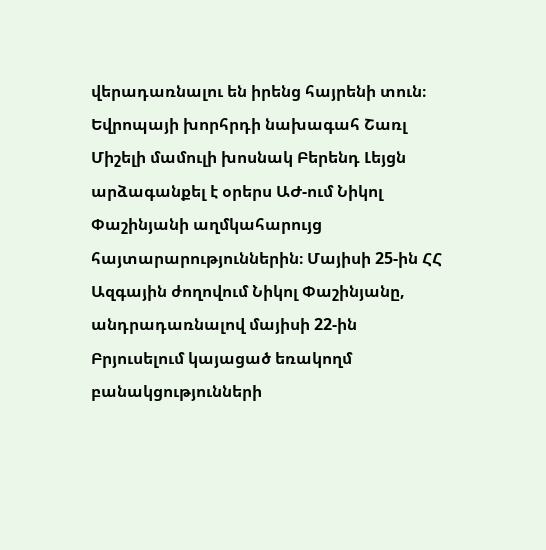վերադառնալու են իրենց հայրենի տուն։
Եվրոպայի խորհրդի նախագահ Շառլ Միշելի մամուլի խոսնակ Բերենդ Լեյցն արձագանքել է օրերս ԱԺ-ում Նիկոլ Փաշինյանի աղմկահարույց հայտարարություններին։ Մայիսի 25-ին ՀՀ Ազգային ժողովում Նիկոլ Փաշինյանը, անդրադառնալով մայիսի 22-ին Բրյուսելում կայացած եռակողմ բանակցությունների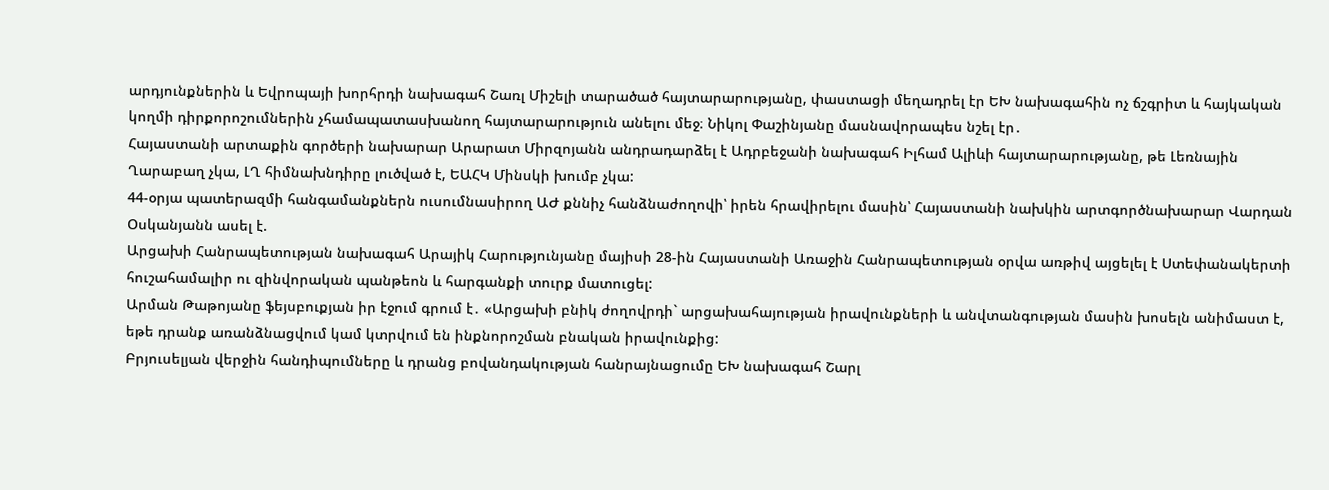արդյունքներին և Եվրոպայի խորհրդի նախագահ Շառլ Միշելի տարածած հայտարարությանը, փաստացի մեղադրել էր ԵԽ նախագահին ոչ ճշգրիտ և հայկական կողմի դիրքորոշումներին չհամապատասխանող հայտարարություն անելու մեջ։ Նիկոլ Փաշինյանը մասնավորապես նշել էր․
Հայաստանի արտաքին գործերի նախարար Արարատ Միրզոյանն անդրադարձել է Ադրբեջանի նախագահ Իլհամ Ալիևի հայտարարությանը, թե Լեռնային Ղարաբաղ չկա, ԼՂ հիմնախնդիրը լուծված է, ԵԱՀԿ Մինսկի խումբ չկա:
44-օրյա պատերազմի հանգամանքներն ուսումնասիրող ԱԺ քննիչ հանձնաժողովի՝ իրեն հրավիրելու մասին՝ Հայաստանի նախկին արտգործնախարար Վարդան Օսկանյանն ասել է.
Արցախի Հանրապետության նախագահ Արայիկ Հարությունյանը մայիսի 28-ին Հայաստանի Առաջին Հանրապետության օրվա առթիվ այցելել է Ստեփանակերտի հուշահամալիր ու զինվորական պանթեոն և հարգանքի տուրք մատուցել:
Արման Թաթոյանը ֆեյսբուքյան իր էջում գրում է․ «Արցախի բնիկ ժողովրդի` արցախահայության իրավունքների և անվտանգության մասին խոսելն անիմաստ է, եթե դրանք առանձնացվում կամ կտրվում են ինքնորոշման բնական իրավունքից:
Բրյուսելյան վերջին հանդիպումները և դրանց բովանդակության հանրայնացումը ԵԽ նախագահ Շարլ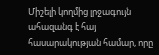Միշելի կողմից լրջագույն ահազանգ է հայ հասարակության համար, որը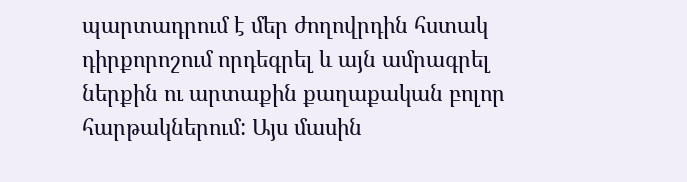պարտադրում է մեր ժողովրդին հստակ դիրքորոշում որդեգրել և այն ամրագրել ներքին ու արտաքին քաղաքական բոլոր հարթակներում: Այս մասին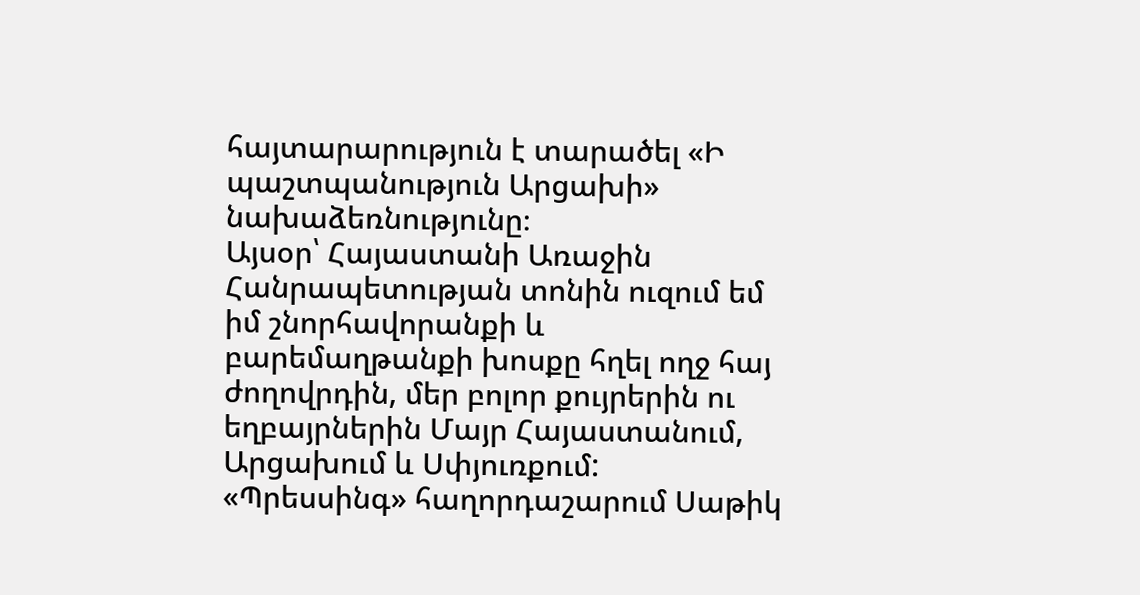հայտարարություն է տարածել «Ի պաշտպանություն Արցախի» նախաձեռնությունը։
Այսօր՝ Հայաստանի Առաջին Հանրապետության տոնին ուզում եմ իմ շնորհավորանքի և բարեմաղթանքի խոսքը հղել ողջ հայ ժողովրդին, մեր բոլոր քույրերին ու եղբայրներին Մայր Հայաստանում, Արցախում և Սփյուռքում:
«Պրեսսինգ» հաղորդաշարում Սաթիկ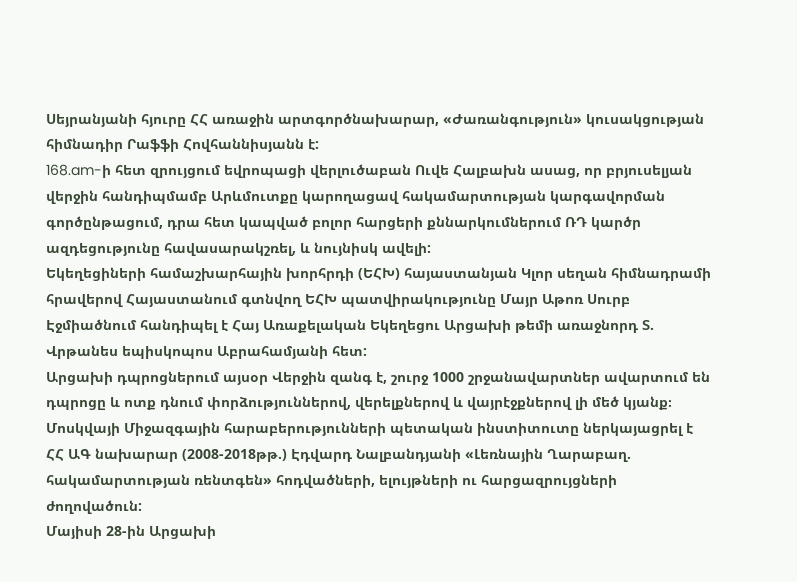Սեյրանյանի հյուրը ՀՀ առաջին արտգործնախարար, «Ժառանգություն» կուսակցության հիմնադիր Րաֆֆի Հովհաննիսյանն է:
168.am-ի հետ զրույցում եվրոպացի վերլուծաբան Ուվե Հալբախն ասաց, որ բրյուսելյան վերջին հանդիպմամբ Արևմուտքը կարողացավ հակամարտության կարգավորման գործընթացում, դրա հետ կապված բոլոր հարցերի քննարկումներում ՌԴ կարծր ազդեցությունը հավասարակշռել, և նույնիսկ ավելի:
Եկեղեցիների համաշխարհային խորհրդի (ԵՀԽ) հայաստանյան Կլոր սեղան հիմնադրամի հրավերով Հայաստանում գտնվող ԵՀԽ պատվիրակությունը Մայր Աթոռ Սուրբ Էջմիածնում հանդիպել է Հայ Առաքելական Եկեղեցու Արցախի թեմի առաջնորդ Տ. Վրթանես եպիսկոպոս Աբրահամյանի հետ:
Արցախի դպրոցներում այսօր Վերջին զանգ է, շուրջ 1000 շրջանավարտներ ավարտում են դպրոցը և ոտք դնում փորձություններով, վերելքներով և վայրէջքներով լի մեծ կյանք։
Մոսկվայի Միջազգային հարաբերությունների պետական ինստիտուտը ներկայացրել է ՀՀ ԱԳ նախարար (2008-2018թթ.) Էդվարդ Նալբանդյանի «Լեռնային Ղարաբաղ. հակամարտության ռենտգեն» հոդվածների, ելույթների ու հարցազրույցների ժողովածուն:
Մայիսի 28-ին Արցախի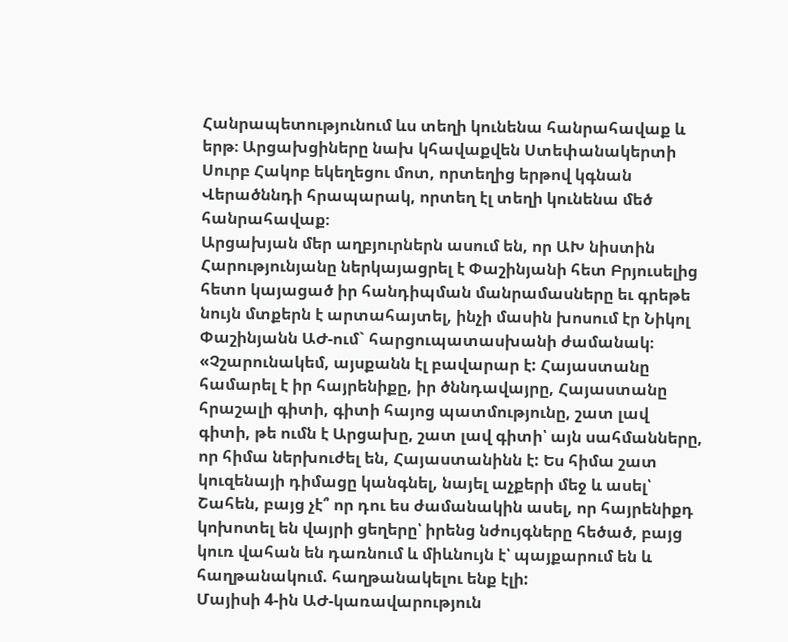Հանրապետությունում ևս տեղի կունենա հանրահավաք և երթ։ Արցախցիները նախ կհավաքվեն Ստեփանակերտի Սուրբ Հակոբ եկեղեցու մոտ, որտեղից երթով կգնան Վերածննդի հրապարակ, որտեղ էլ տեղի կունենա մեծ հանրահավաք։
Արցախյան մեր աղբյուրներն ասում են, որ ԱԽ նիստին Հարությունյանը ներկայացրել է Փաշինյանի հետ Բրյուսելից հետո կայացած իր հանդիպման մանրամասները եւ գրեթե նույն մտքերն է արտահայտել, ինչի մասին խոսում էր Նիկոլ Փաշինյանն ԱԺ-ում` հարցուպատասխանի ժամանակ։
«Չշարունակեմ, այսքանն էլ բավարար է: Հայաստանը համարել է իր հայրենիքը, իր ծննդավայրը, Հայաստանը հրաշալի գիտի, գիտի հայոց պատմությունը, շատ լավ գիտի, թե ումն է Արցախը, շատ լավ գիտի՝ այն սահմանները, որ հիմա ներխուժել են, Հայաստանինն է: Ես հիմա շատ կուզենայի դիմացը կանգնել, նայել աչքերի մեջ և ասել՝ Շահեն, բայց չէ՞ որ դու ես ժամանակին ասել, որ հայրենիքդ կոխոտել են վայրի ցեղերը՝ իրենց նժույգները հեծած, բայց կուռ վահան են դառնում և միևնույն է՝ պայքարում են և հաղթանակում. հաղթանակելու ենք էլի:
Մայիսի 4-ին ԱԺ-կառավարություն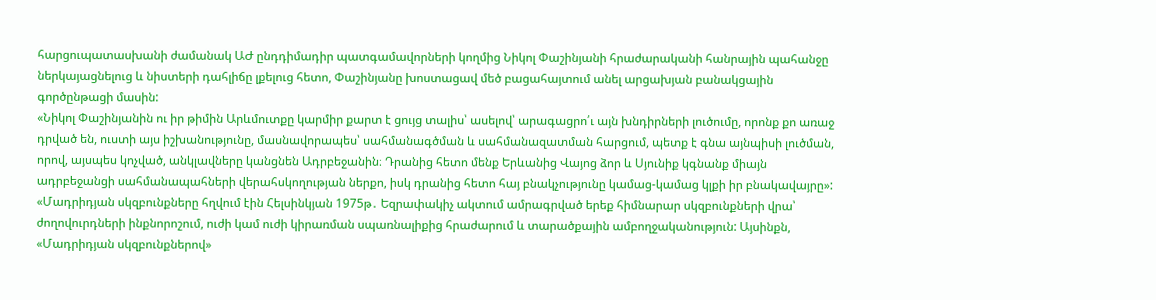հարցուպատասխանի ժամանակ ԱԺ ընդդիմադիր պատգամավորների կողմից Նիկոլ Փաշինյանի հրաժարականի հանրային պահանջը ներկայացնելուց և նիստերի դահլիճը լքելուց հետո, Փաշինյանը խոստացավ մեծ բացահայտում անել արցախյան բանակցային գործընթացի մասին:
«Նիկոլ Փաշինյանին ու իր թիմին Արևմուտքը կարմիր քարտ է ցույց տալիս՝ ասելով՝ արագացրո՛ւ այն խնդիրների լուծումը, որոնք քո առաջ դրված են, ուստի այս իշխանությունը, մասնավորապես՝ սահմանագծման և սահմանազատման հարցում, պետք է գնա այնպիսի լուծման, որով, այսպես կոչված, անկլավները կանցնեն Ադրբեջանին։ Դրանից հետո մենք Երևանից Վայոց ձոր և Սյունիք կգնանք միայն ադրբեջանցի սահմանապահների վերահսկողության ներքո, իսկ դրանից հետո հայ բնակչությունը կամաց-կամաց կլքի իր բնակավայրը»:
«Մադրիդյան սկզբունքները հղվում էին Հելսինկյան 1975թ․ Եզրափակիչ ակտում ամրագրված երեք հիմնարար սկզբունքների վրա՝ ժողովուրդների ինքնորոշում, ուժի կամ ուժի կիրառման սպառնալիքից հրաժարում և տարածքային ամբողջականություն: Այսինքն, «Մադրիդյան սկզբունքներով»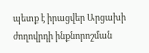պետք է իրացվեր Արցախի ժողովրդի ինքնորոշման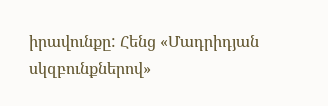իրավունքը: Հենց «Մադրիդյան սկզբունքներով»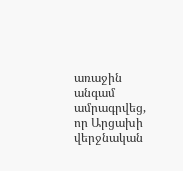առաջին անգամ ամրագրվեց, որ Արցախի վերջնական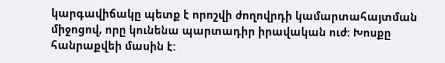կարգավիճակը պետք է որոշվի ժողովրդի կամարտահայտման միջոցով, որը կունենա պարտադիր իրավական ուժ: Խոսքը հանրաքվեի մասին է: